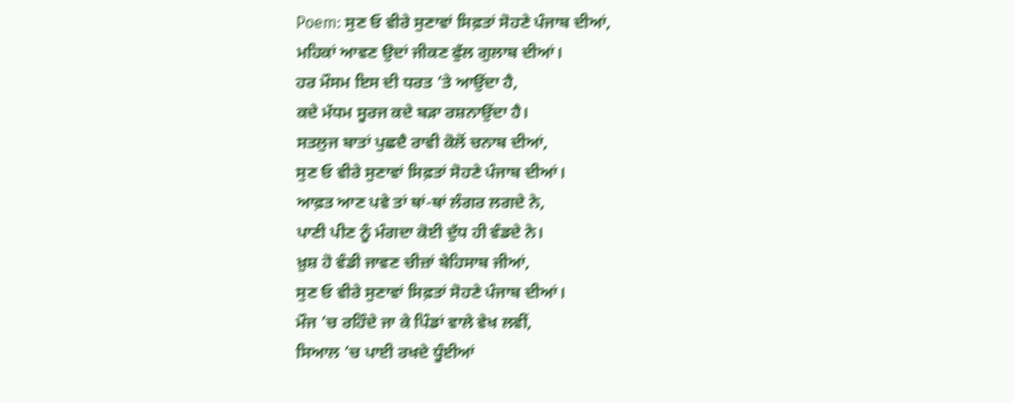Poem: ਸੁਣ ਓ ਵੀਰੇ ਸੁਣਾਵਾਂ ਸਿਫ਼ਤਾਂ ਸੋਹਣੇ ਪੰਜਾਬ ਦੀਆਂ,
ਮਹਿਕਾਂ ਆਵਣ ਉਦਾਂ ਜੀਕਣ ਫੁੱਲ ਗੁਲਾਬ ਦੀਆਂ।
ਹਰ ਮੌਸਮ ਇਸ ਦੀ ਧਰਤ ’ਤੇ ਆਉਂਦਾ ਹੈ,
ਕਦੇ ਮੱਧਮ ਸੂਰਜ ਕਦੇ ਬੜਾ ਰਸ਼ਨਾਉਂਦਾ ਹੈ।
ਸਤਲੁਜ ਬਾਤਾਂ ਪੁਛਦੈ ਰਾਵੀ ਕੋਲੋਂ ਚਨਾਬ ਦੀਆਂ,
ਸੁਣ ਓ ਵੀਰੇ ਸੁਣਾਵਾਂ ਸਿਫ਼ਤਾਂ ਸੋਹਣੇ ਪੰਜਾਬ ਦੀਆਂ।
ਆਫ਼ਤ ਆਣ ਪਵੇ ਤਾਂ ਥਾਂ-ਥਾਂ ਲੰਗਰ ਲਗਦੇ ਨੇ,
ਪਾਣੀ ਪੀਣ ਨੂੰ ਮੰਗਦਾ ਕੋਈ ਦੁੱਧ ਹੀ ਵੰਡਦੇ ਨੇ।
ਖ਼ੁਸ਼ ਹੋ ਵੰਡੀ ਜਾਵਣ ਚੀਜ਼ਾਂ ਬੇਹਿਸਾਬ ਜੀਆਂ,
ਸੁਣ ਓ ਵੀਰੇ ਸੁਣਾਵਾਂ ਸਿਫ਼ਤਾਂ ਸੋਹਣੇ ਪੰਜਾਬ ਦੀਆਂ।
ਮੌਜ ’ਚ ਰਹਿੰਦੇ ਜਾ ਕੇ ਪਿੰਡਾਂ ਵਾਲੇ ਵੇਖ ਲਵੀਂ,
ਸਿਆਲ ’ਚ ਪਾਈ ਰਖਦੇ ਧੂੰਈਆਂ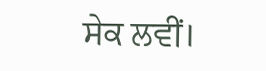ਸੇਕ ਲਵੀਂ।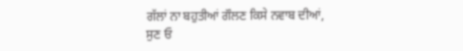ਗੱਲਾਂ ਨਾ ਬਹੁਤੀਆਂ ਗੌਲਣ ਕਿਸੇ ਨਵਾਬ ਦੀਆਂ,
ਸੁਣ ਓ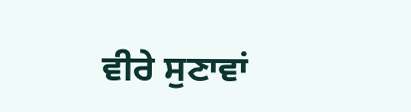ਵੀਰੇ ਸੁਣਾਵਾਂ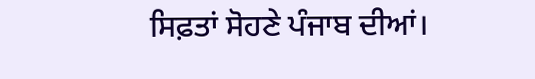ਸਿਫ਼ਤਾਂ ਸੋਹਣੇ ਪੰਜਾਬ ਦੀਆਂ।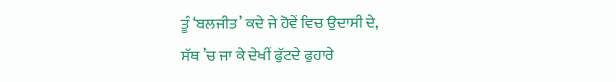ਤੂੰ ‘ਬਲਜੀਤ’ ਕਦੇ ਜੇ ਹੋਵੇਂ ਵਿਚ ਉਦਾਸੀ ਦੇ,
ਸੱਥ ’ਚ ਜਾ ਕੇ ਦੇਖੀਂ ਫੁੱਟਦੇ ਫੁਹਾਰੇ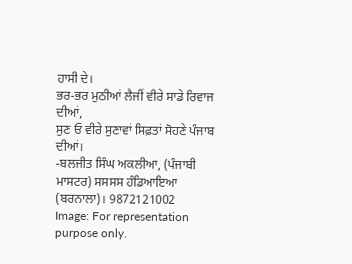ਹਾਸੀ ਦੇ।
ਭਰ-ਭਰ ਮੁਠੀਆਂ ਲੈਜੀਂ ਵੀਰੇ ਸਾਡੇ ਰਿਵਾਜ ਦੀਆਂ,
ਸੁਣ ਓ ਵੀਰੇ ਸੁਣਾਵਾਂ ਸਿਫ਼ਤਾਂ ਸੋਹਣੇ ਪੰਜਾਬ ਦੀਆਂ।
-ਬਲਜੀਤ ਸਿੰਘ ਅਕਲੀਆ, (ਪੰਜਾਬੀ ਮਾਸਟਰ) ਸਸਸਸ ਹੰਡਿਆਇਆ (ਬਰਨਾਲਾ)। 9872121002
Image: For representation purpose only.